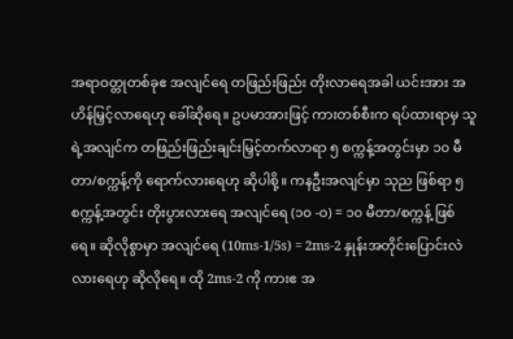အရာဝတ္တုတစ်ခုဧ အလျင်ရေ တဖြည်းဖြည်း တိုးလာရေအခါ ယင်းအား အဟိန်မြှင့်လာရေဟု ခေါ်ဆိုရေ။ ဥပမာအားဖြင့် ကားတစ်စီးက ရပ်ထားရာမှ သူရဲ့အလျင်က တဖြည်းဖြည်းချင်းမြှင့်တက်လာရာ ၅ စက္ကန့်အတွင်းမှာ ၁၀ မီတာ/စက္ကန့်ကို ရောက်လားရေဟု ဆိုပါစို့။ ကနဦးအလျင်မှာ သုည ဖြစ်ရာ ၅ စက္ကန့်အတွင်း တိုးပွားလားရေ အလျင်ရေ (၁၀ -ဝ) = ၁၀ မီတာ/စက္ကန့် ဖြစ်ရေ။ ဆိုလိုစွာမှာ အလျင်ရေ (10ms-1/5s) = 2ms-2 နှုန်းအတိုင်းပြောင်းလဲလားရေဟု ဆိုလိုရေ။ ထို 2ms-2 ကို ကားဧ အ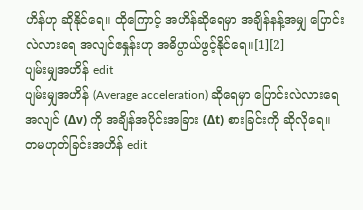ဟိန်ဟု ဆိုနိုင်ရေ။ ထိုကြောင့် အဟိန်ဆိုရေမှာ အချိန်နန့်အမျှ ပြောင်းလဲလားရေ အလျင်ဧနှုန်းဟု အဓိပ္ပာယ်ဖွင့်နိုင်ရေ။[1][2]
ပျမ်းမျှအဟိန် edit
ပျမ်းမျှအဟိန် (Average acceleration) ဆိုရေမှာ ပြောင်းလဲလားရေ အလျင် (Δv) ကို အချိန်အပိုင်းအခြား (Δt) စားခြင်းကို ဆိုလိုရေ။
တမဟုတ်ခြင်းအဟိန် edit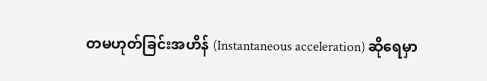တမဟုတ်ခြင်းအဟိန် (Instantaneous acceleration) ဆိုရေမှာ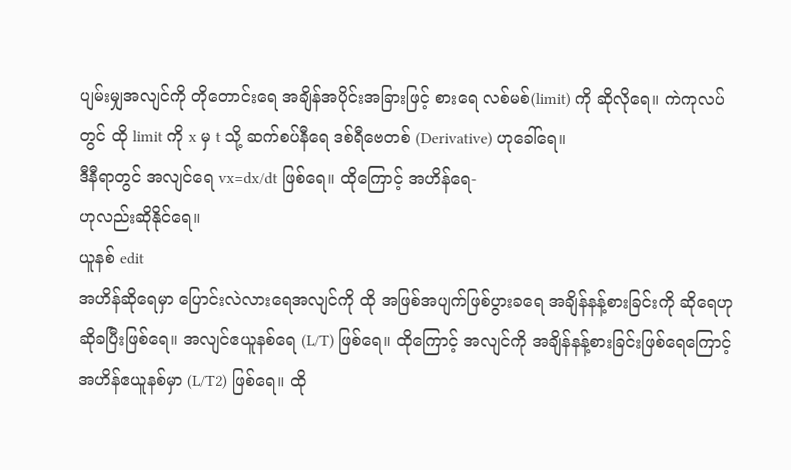ပျမ်းမျှအလျင်ကို တိုတောင်းရေ အချိန်အပိုင်းအခြားဖြင့် စားရေ လစ်မစ်(limit) ကို ဆိုလိုရေ။ ကဲကုလပ် တွင် ထို limit ကို x မှ t သို့ ဆက်စပ်နီရေ ဒစ်ရီဗေတစ် (Derivative) ဟုခေါ်ရေ။
ဒီနီရာတွင် အလျင်ရေ vx=dx/dt ဖြစ်ရေ။ ထိုကြောင့် အဟိန်ရေ-
ဟုလည်းဆိုနိုင်ရေ။
ယူနစ် edit
အဟိန်ဆိုရေမှာ ပြောင်းလဲလားရေအလျင်ကို ထို အဖြစ်အပျက်ဖြစ်ပွားခရေ အချိန်နန့်စားခြင်းကို ဆိုရေဟုဆိုခပြီးဖြစ်ရေ။ အလျင်ဧယူနစ်ရေ (L/T) ဖြစ်ရေ။ ထိုကြောင့် အလျင်ကို အချိန်နန့်စားခြင်းဖြစ်ရေကြောင့် အဟိန်ဧယူနစ်မှာ (L/T2) ဖြစ်ရေ။ ထို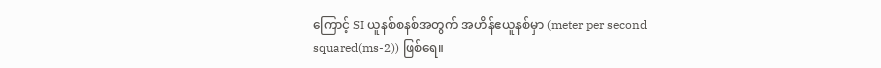ကြောင့် SI ယူနစ်စနစ်အတွက် အဟိန်ဧယူနစ်မှာ (meter per second squared(ms-2)) ဖြစ်ရေ။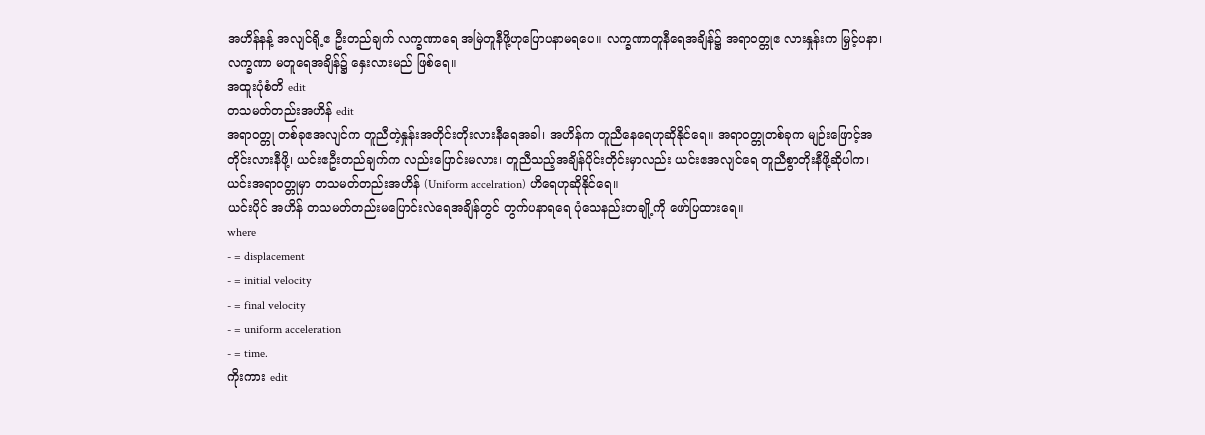အဟိန်နန့် အလျင်ရို့ဧ ဦးတည်ချက် လက္ခဏာရေ အမြဲတူနီဖို့ဟုပြောပနာမရပေ။ လက္ခဏာတူနီရေအချိန်၌ အရာဝတ္တုဧ လားနှုန်းက မြှင့်ပနာ၊ လက္ခဏာ မတူရေအချိန်၌ နှေးလားမည် ဖြစ်ရေ။
အထူးပုံစံတိ edit
တသမတ်တည်းအဟိန် edit
အရာဝတ္တု တစ်ခုဧအလျင်က တူညီတဲ့နှုန်းအတိုင်းတိုးလားနီရေအခါ၊ အဟိန်က တူညီနေရေဟုဆိုနိုင်ရေ။ အရာဝတ္တုတစ်ခုက မျဉ်းဖြောင့်အတိုင်းလားနီဖို့၊ ယင်းဧဦးတည်ချက်က လည်းပြောင်းမလား၊ တူညီသည့်အချိန်ပိုင်းတိုင်းမှာလည်း ယင်းဧအလျင်ရေ တူညီစွာတိုးနီဖို့ဆိုပါက၊ ယင်းအရာဝတ္တုမှာ တသမတ်တည်းအဟိန် (Uniform accelration) ဟိရေဟုဆိုနိုင်ရေ။
ယင်းပိုင် အဟိန် တသမတ်တည်းမပြောင်းလဲရေအချိန်တွင် တွက်ပနာရရေ ပုံသေနည်းတချို့ကို ဖော်ပြထားရေ။
where
- = displacement
- = initial velocity
- = final velocity
- = uniform acceleration
- = time.
ကိုးကား edit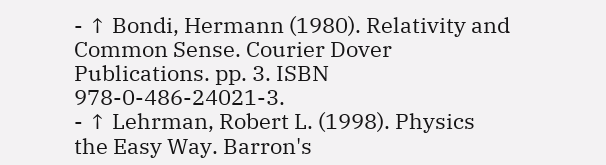- ↑ Bondi, Hermann (1980). Relativity and Common Sense. Courier Dover Publications. pp. 3. ISBN 978-0-486-24021-3.
- ↑ Lehrman, Robert L. (1998). Physics the Easy Way. Barron's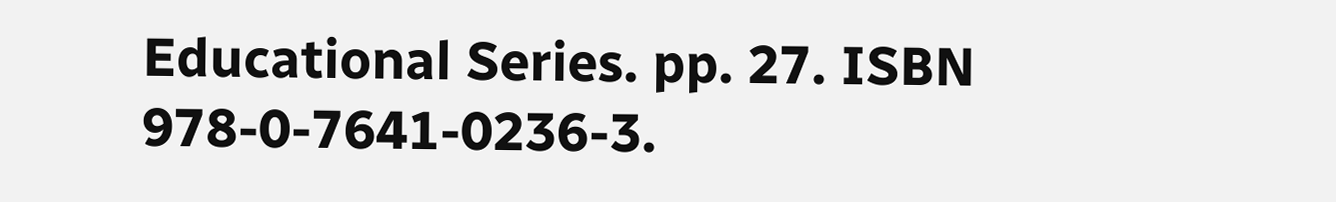Educational Series. pp. 27. ISBN 978-0-7641-0236-3.